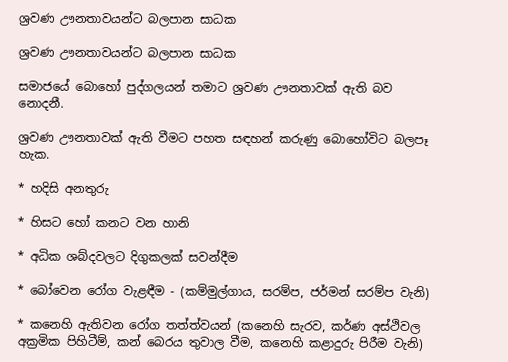ශ්‍රවණ ඌනතාවයන්ට බලපාන සාධක

ශ්‍රවණ ඌනතාවයන්ට බලපාන සාධක

සමාජයේ බොහෝ පුද්ගලයන් තමාට ශ්‍රවණ ඌනතාවක් ඇති බව නොදනී.

ශ්‍රවණ ඌනතාවක් ඇති වීමට පහත සඳහන් කරුණු බොහෝවිට බලපෑ හැක.

* හදිසි අනතුරු

* හිසට හෝ කනට වන හානි

* අධික ශබ්දවලට දිගුකලක් සවන්දීම

* බෝවෙන රෝග වැළඳීම - (කම්මුල්ගාය, සරම්ප, ජර්මන් සරම්ප වැනි)

* කනෙහි ඇතිවන රෝග තත්ත්වයන් (කනෙහි සැරව, කර්ණ අස්ථිවල අක්‍රමික පිහිටීම්, කන් බෙරය තුවාල වීම, කනෙහි කළාදුරු පිරීම වැනි)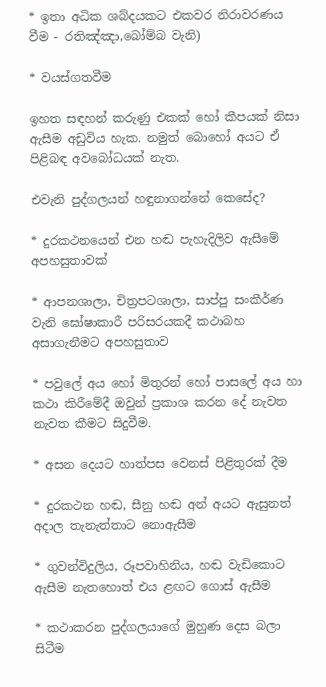* ඉතා අධික ශබ්දයකට එකවර නිරාවරණය වීම - රතිඤ්ඤා,බෝම්බ වැනි)

* වයස්ගතවීම

ඉහත සඳහන් කරුණු එකක් හෝ කීපයක් නිසා ඇසීම අඩුවිය හැක. නමුත් බොහෝ අයට ඒ පිළිබඳ අවබෝධයක් නැත.

එවැනි පුද්ගලයන් හඳුනාගන්නේ කෙසේද?

* දුරකථනයෙන් එන හඬ පැහැදිලිව ඇසීමේ අපහසුතාවක්

* ආපනශාලා, චිත්‍රපටශාලා, සාප්පු සංකීර්ණ වැනි ඝෝෂාකාරී පරිසරයකදී කථාබහ අසාගැනීමට අපහසුතාව

* පවුලේ අය හෝ මිතුරන් හෝ පාසලේ අය හා කථා කිරීමේදී ඔවුන් ප්‍රකාශ කරන දේ නැවත නැවත කීමට සිදුවීම.

* අසන දෙයට හාත්පස වෙනස් පිළිතුරක් දීම

* දුරකථන හඬ, සීනු හඬ අන් අයට ඇසුනත් අදාල තැනැත්තාට නොඇසීම

* ගුවන්විදුලිය, රූපවාහිනිය, හඬ වැඩිකොට ඇසීම නැතහොත් එය ළඟට ගොස් ඇසීම

* කථාකරන පුද්ගලයාගේ මුහුණ දෙස බලා සිටීම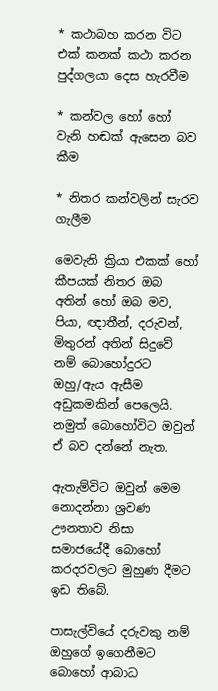* කථාබහ කරන විට එක් කනක් කථා කරන පුද්ගලයා දෙස හැරවීම

* කන්වල හෝ හෝ වැනි හඬක් ඇසෙන බව කීම

* නිතර කන්වලින් සැරව ගැලීම

මෙවැනි ක්‍රියා එකක් හෝ කීපයක් නිතර ඔබ අතින් හෝ ඔබ මව, පියා, ඥාතීන්, දරුවන්, මිතුරන් අතින් සිදුවේ නම් බොහෝදුරට ඔහු/ඇය ඇසීම අඩුකමකින් පෙලෙයි. නමුත් බොහෝවිට ඔවුන් ඒ බව දන්නේ නැත.

ඇතැම්විට ඔවුන් මෙම නොදන්නා ශ්‍රවණ ඌනතාව නිසා සමාජයේදී බොහෝ කරදරවලට මුහුණ දීමට ඉඩ තිබේ.

පාසැල්වියේ දරුවකු නම් ඔහුගේ ඉගෙනීමට බොහෝ ආබාධ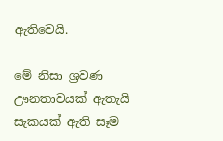ඇතිවෙයි.

මේ නිසා ශ්‍රවණ ඌනතාවයක් ඇතැයි සැකයක් ඇති සෑම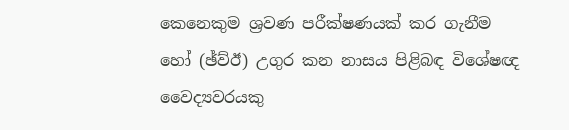කෙනෙකුම ශ්‍රවණ පරීක්ෂණයක් කර ගැනීම හෝ (ඡ්ව්ඊ) උගුර කන නාසය පිළිබඳ විශේෂඥ වෛද්‍යවරයකු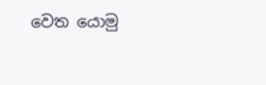වෙත යොමු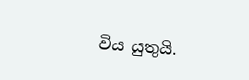විය යුතුයි.